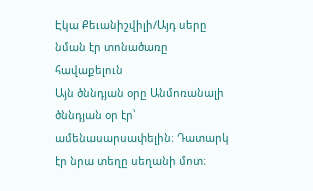Էկա Քեւանիշվիլի/Այդ սերը նման էր տոնածառը հավաքելուն
Այն ծննդյան օրը Անմոռանալի ծննդյան օր էր՝ ամենասարսափելին։ Դատարկ էր նրա տեղը սեղանի մոտ։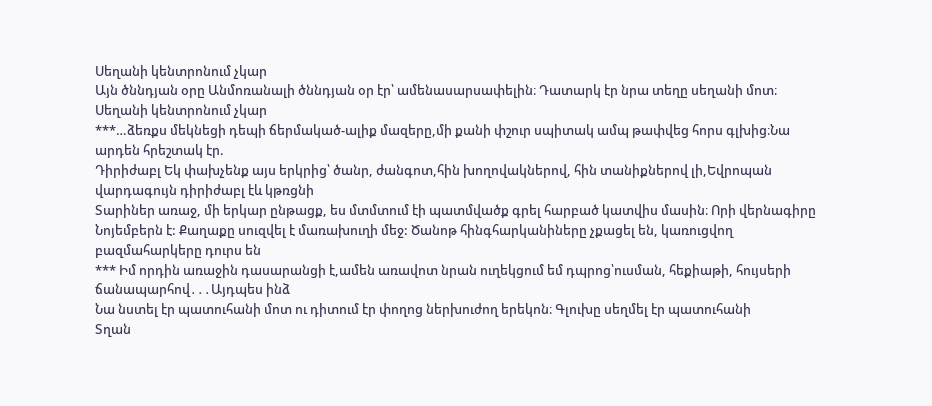Սեղանի կենտրոնում չկար
Այն ծննդյան օրը Անմոռանալի ծննդյան օր էր՝ ամենասարսափելին։ Դատարկ էր նրա տեղը սեղանի մոտ։ Սեղանի կենտրոնում չկար
***…ձեռքս մեկնեցի դեպի ճերմակած-ալիք մազերը,մի քանի փշուր սպիտակ ամպ թափվեց հորս գլխից։Նա արդեն հրեշտակ էր.
Դիրիժաբլ Եկ փախչենք այս երկրից՝ ծանր, ժանգոտ,հին խողովակներով, հին տանիքներով լի,Եվրոպան վարդագույն դիրիժաբլ էև կթռցնի
Տարիներ առաջ, մի երկար ընթացք, ես մտմտում էի պատմվածք գրել հարբած կատվիս մասին։ Որի վերնագիրը
Նոյեմբերն է: Քաղաքը սուզվել է մառախուղի մեջ: Ծանոթ հինգհարկանիները չքացել են, կառուցվող բազմահարկերը դուրս են
*** Իմ որդին առաջին դասարանցի է,ամեն առավոտ նրան ուղեկցում եմ դպրոց՝ուսման, հեքիաթի, հույսերի ճանապարհով․․․Այդպես ինձ
Նա նստել էր պատուհանի մոտ ու դիտում էր փողոց ներխուժող երեկոն։ Գլուխը սեղմել էր պատուհանի
Տղան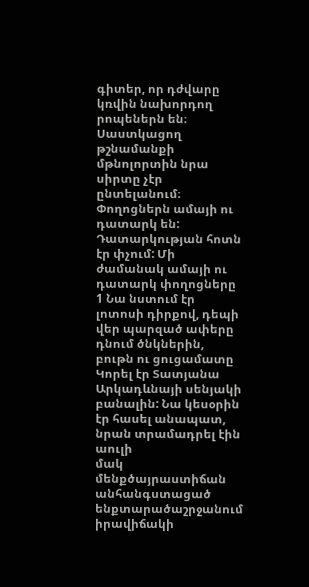գիտեր, որ դժվարը կռվին նախորդող րոպեներն են։ Սաստկացող թշնամանքի մթնոլորտին նրա սիրտը չէր ընտելանում։
Փողոցներն ամայի ու դատարկ են: Դատարկության հոտն էր փչում: Մի ժամանակ ամայի ու դատարկ փողոցները
1 Նա նստում էր լոտոսի դիրքով, դեպի վեր պարզած ափերը դնում ծնկներին, բութն ու ցուցամատը
Կորել էր Տատյանա Արկադևնայի սենյակի բանալին: Նա կեսօրին էր հասել անապատ, նրան տրամադրել էին աուլի
մակ մենքծայրաստիճան անհանգստացած ենքտարածաշրջանում իրավիճակի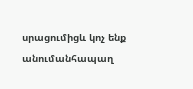սրացումիցև կոչ ենք անումանհապաղ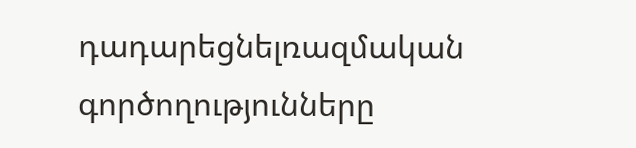դադարեցնելռազմական գործողությունները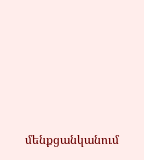մենքցանկանում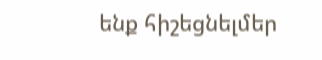ենք հիշեցնելմեր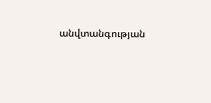անվտանգության